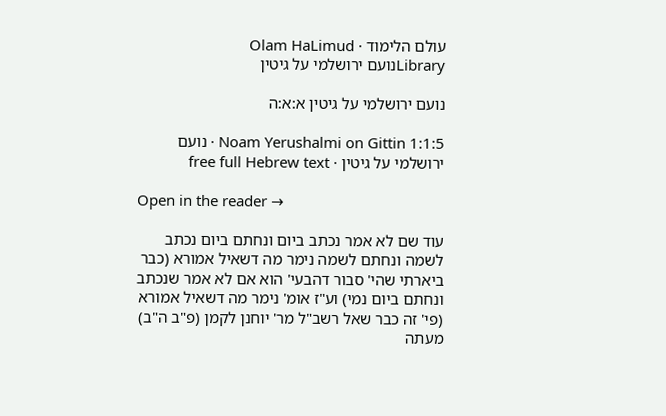עולם הלימוד · Olam HaLimud
Libraryנועם ירושלמי על גיטין

נועם ירושלמי על גיטין א:א:ה

Noam Yerushalmi on Gittin 1:1:5 · נועם ירושלמי על גיטין · free full Hebrew text

Open in the reader →

עוד שם לא אמר נכתב ביום ונחתם ביום נכתב לשמה ונחתם לשמה נימר מה דשאיל אמורא (כבר ביארתי שהי' סבור דהבעי' הוא אם לא אמר שנכתב ונחתם ביום נמי) וע"ז אומ' נימר מה דשאיל אמורא (פי' זה כבר שאל רשב"ל מר' יוחנן לקמן (פ"ב ה"ב) מעתה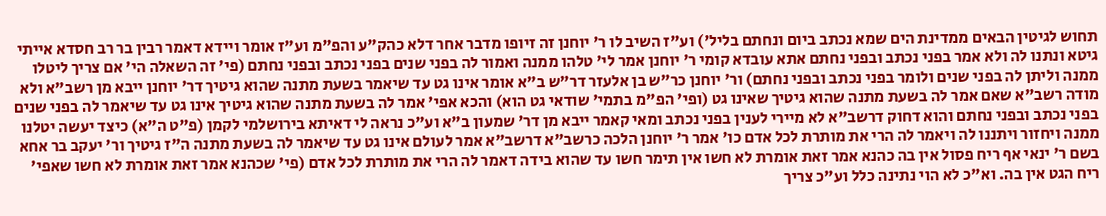תחוש לגיטין הבאים ממדינת הים שמא נכתב ביום ונחתם בליל') וע"ז השיב לו ר' יוחנן זה זיופו מדבר אחר דלא כהק"ע והפ"מ וע"ז אומר ויידא דאמר רבין בר רב חסדא אייתי גיטא ונתנו לה ולא אמר בפני נכתב ובפני נחתם אתא עובדא קומי ר' יוחנן אמר לי' טלהו ממנה ואמור לה בפני שנים בפני נכתב ובפני נחתם (פי' זה השאלה הי' אם צריך ליטלו ממנה וליתן לה בפני שנים ולומר בפני נכתב ובפני נחתם) ור' יוחנן כר"ש בן אלעזר דר"ש ב"א אומר אינו גט עד שיאמר בשעת מתנה שהוא גיטיך דר' יוחנן ייבא מן רשב"א ולא מודה רשב"א שאם אמר לה בשעת מתנה שהוא גיטיך שאינו גט (ופי' הפ"מ בתמי' שודאי גט הוא) והכא אפי' אמר לה בשעת מתנה שהוא גיטיך אינו גט עד שיאמר לה בפני שנים בפני נכתב ובפני נחתם והוא דחוק דרשב"א לא מיירי לענין בפני נכתב ומאי קאמר ייבא מן דר' שמעון ב"א וע"כ נראה לי דאיתא בירושלמי לקמן (פ"ט ה"א) כיצד יעשה יטלנו ממנה ויחזור ויתננו לה ויאמר לה הרי את מותרת לכל אדם כו' אמר ר' יוחנן הלכה כרשב"א דרשב"א אמר לעולם אינו גט עד שיאמר לה בשעת מתנה ה"ז גיטיך ור' יעקב בר אחא בשם ר' ינאי אף ריח פסול אין בה כהנא אמר זאת אומרת לא חשו אין תימר חשו עד שהוא בידה דאמר לה הרי את מותרת לכל אדם (פי' שכהנא אמר זאת אומרת לא חשו שאפי' ריח הגט אין בה. וא"כ לא הוי נתינה כלל וע"כ צריך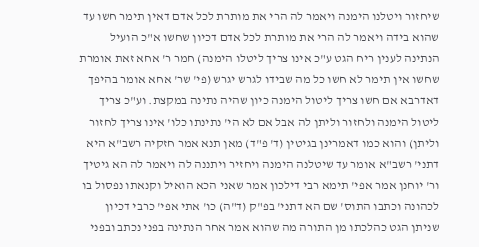שיחזור ויטלנו הימנה ויאמר לה הרי את מותרת לכל אדם דאין תימר חשו עד שהוא בידה ויאמר לה הרי את מותרת לכל אדם דכיון שחשו א"כ הועיל הנתינה לענין ריח הגט ע"כ אינו צריך ליטלו הימנה) חמר ר' אחא זאת אומרת שחשו אין תימר לא חשו כל מה שבידו לגרש יגרש (פי' שר' אחא אומר בהיפך דאדרבא אם חשו צריך ליטול הימנה כיון שהיה נתינה במקצת. וע"כ צריך ליטול הימנה ולחזור וליתן לה אבל אם לא הי' נתינתו כלו' אינו צריך לחזור וליתן) והוא כמו דאמרינן בגיטין (ד' פ"ד) מאן תנא אמר חזקיה רשב"א היא דתני' רשב"א אומר עד שיטלנה הימנה ויחזיר ויתננה לה ויאמר לה הא גיטיך ור' יוחנן אמר אפי' תימא רבי דילכון אמר שאני הכא הואיל וקנאתו נפסול בו לכהונה וכתבו התוס' שם הא דתני' בפ"ק (ד"ה) כו' אתי אפי' כרבי דכיון שניתן הגט כהלכתו מן התורה מה שהוא אמר אחר הנתינה בפני נכתב ובפני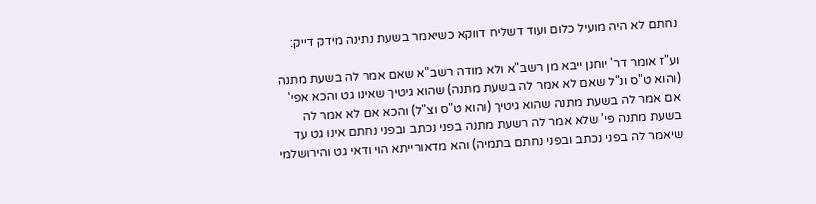נחתם לא היה מועיל כלום ועוד דשליח דווקא כשיאמר בשעת נתינה מידק דייק:

וע"ז אומר דר' יוחנן ייבא מן רשב"א ולא מודה רשב"א שאם אמר לה בשעת מתנה (והוא ט"ס ונ"ל שאם לא אמר לה בשעת מתנה) שהוא גיטיך שאינו גט והכא אפי' אם אמר לה בשעת מתנה שהוא גיטיך (והוא ט"ס וצ"ל) והכא אם לא אמר לה בשעת מתנה פי' שלא אמר לה רשעת מתנה בפני נכתב ובפני נחתם אינו גט עד שיאמר לה בפני נכתב ובפני נחתם בתמיה) והא מדאורייתא הוי ודאי גט והירושלמי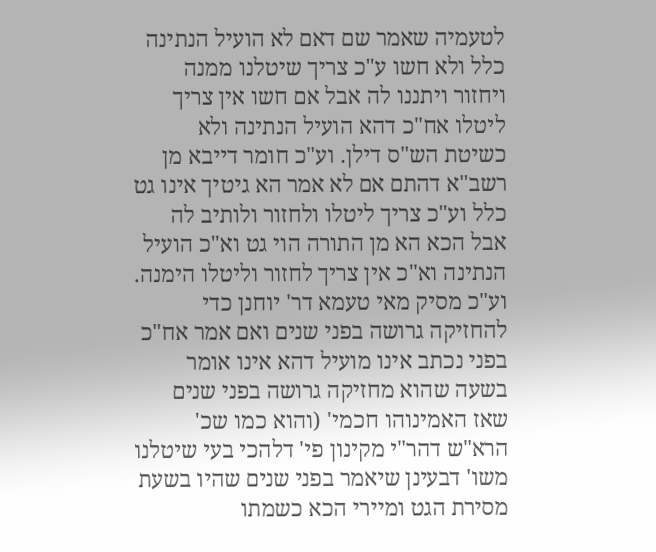לטעמיה שאמר שם דאם לא הועיל הנתינה כלל ולא חשו ע"כ צריך שיטלנו ממנה ויחזור ויתננו לה אבל אם חשו אין צריך ליטלו אח"כ דהא הועיל הנתינה ולא כשיטת הש"ס דילן. וע"כ חומר דייבא מן רשב"א דהתם אם לא אמר הא גיטיך אינו גט כלל וע"כ צריך ליטלו ולחזור ולותיב לה אבל הכא הא מן התורה הוי גט וא"כ הועיל הנתינה וא"כ אין צריך לחזור וליטלו הימנה. וע"כ מסיק מאי טעמא דר' יוחנן כדי להחזיקה גרושה בפני שנים ואם אמר אח"כ בפני נכתב אינו מועיל דהא אינו אומר בשעה שהוא מחזיקה גרושה בפני שנים שאז האמינוהו חכמי' (והוא כמו שכ' הרא"ש דהר"י מקינון פי' דלהכי בעי שיטלנו משו' דבעינן שיאמר בפני שנים שהיו בשעת מסירת הגט ומיירי הכא כשמתו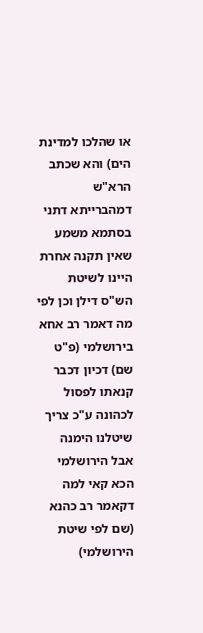או שהלכו למדינת הים) והא שכתב הרא"ש דמהברייתא דתני בסתמא משמע שאין תקנה אחרת היינו לשיטת הש"ס דילן וכן לפי מה דאמר רב אחא בירושלמי (פ"ט שם) דכיון דכבר קנאתו לפסול לכהונה ע"כ צריך שיטלנו הימנה אבל הירושלמי הכא קאי למה דקאמר רב כהנא (שם לפי שיטת הירושלמי)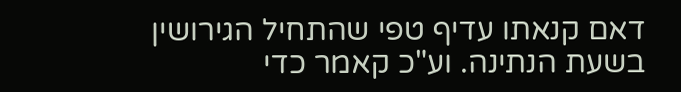דאם קנאתו עדיף טפי שהתחיל הגירושין בשעת הנתינה. וע"כ קאמר כדי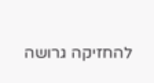להחזיקה גרושה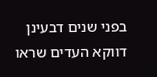בפני שנים דבעינן דווקא העדים שראו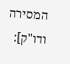המסירה ודו"ק]: